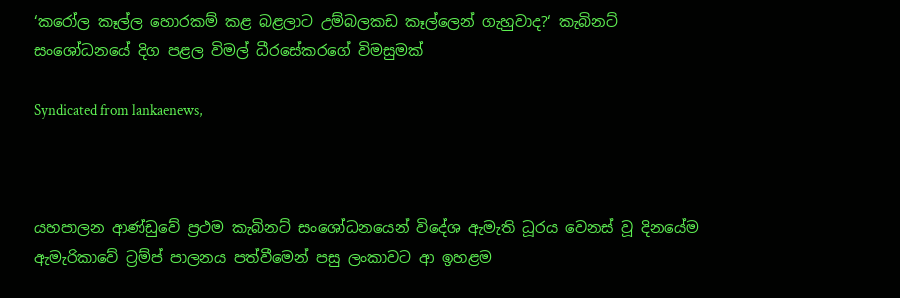‘කරෝල කෑල්ල හොරකම් කළ බළලාට උම්බලකඩ කෑල්ලෙන් ගැහුවාද?‘ කැබිනට් සංශෝධනයේ දිග පළල විමල් ධීරසේකරගේ විමසුමක්

Syndicated from lankaenews,



යහපාලන ආණ්ඩුවේ ප්‍රථම කැබිනට් සංශෝධනයෙන් විදේශ ඇමැති ධූරය වෙනස් වූ දිනයේම ඇමැරිකාවේ ට්‍රම්ප් පාලනය පත්වීමෙන් පසු ලංකාවට ආ ඉහළම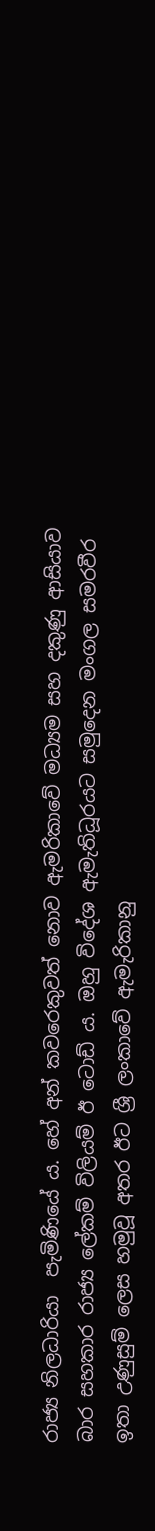රාජ්‍ය නිලධාරියා  පැමිණියේ ය. හේ අන් කවරෙකුවත් නොව ඇමරිකාවේ මධ්‍යම සහ දකුණු ආසියාව බාර සහකාර රාජ්‍ය ලේකම් විලියම් ඊ ටොඩ් ය. ඔහු විදේශ ඇමැතිධූරයට සමුදෙන මංගල සමරවීර ඉතා උණුසුම් ලෙස හමුවූ අතර ඊට ශ්‍රී ලංකාවේ ඇමැරිකානු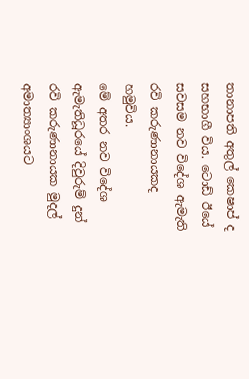තානාපති අතුල් කෙෂාප් ද සහභාගී විය. ටොඩ් ඊයේ සවසම නව විදේශ ඇමැති රවි කරුණානායකද  හමුවිය.
මේ අතර නව විදේශ ඇමැතිධූරයේ දිවුරුම් දුන් රවි කරුණානායක මුදල් අමාත්‍යාංශයට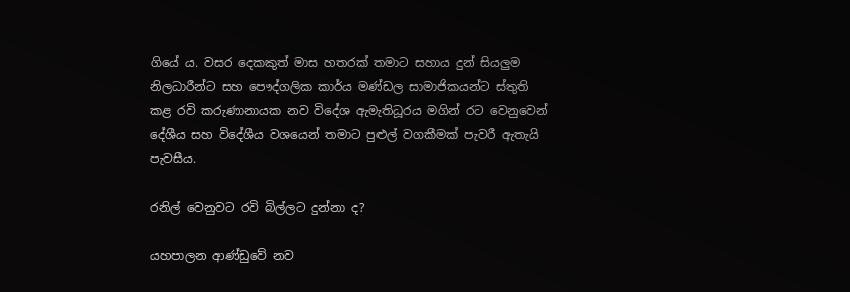ගියේ ය. වසර දෙකකුත් මාස හතරක් තමාට සහාය දුන් සියලුම නිලධාරීන්ට සහ පෞද්ගලික කාර්ය මණ්ඩල සාමාජිකයන්ට ස්තුති කළ රවි කරුණානායක නව විදේශ ඇමැතිධූරය මගින් රට වෙනුවෙන් දේශීය සහ විදේශීය වශයෙන් තමාට පුළුල් වගකීමක් පැවරී ඇතැයි පැවසීය.

රනිල් වෙනුවට රවි බිල්ලට දුන්නා ද?

යහපාලන ආණ්ඩුවේ නව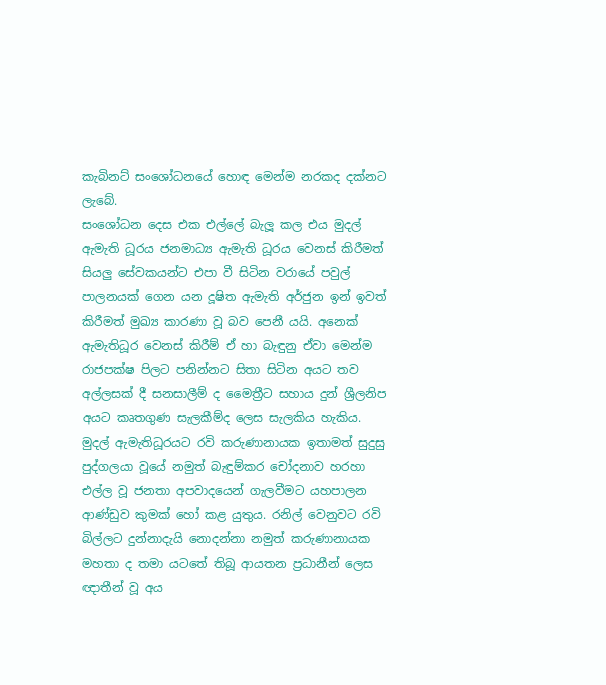කැබිනට් සංශෝධනයේ හොඳ මෙන්ම නරකද දක්නට ලැබේ.
සංශෝධන දෙස එක එල්ලේ බැලූ කල එය මුදල් ඇමැති ධූරය ජනමාධ්‍ය ඇමැති ධූරය වෙනස් කිරීමත් සියලු සේවකයන්ට එපා වී සිටින වරායේ පවුල් පාලනයක් ගෙන යන දූෂිත ඇමැති අර්ජුන ඉන් ඉවත් කිරීමත් මුඛ්‍ය කාරණා වූ බව පෙනී යයි. අනෙක් ඇමැතිධූර වෙනස් කිරීම් ඒ හා බැඳුනු ඒවා මෙන්ම රාජපක්ෂ පිලට පනින්නට සිතා සිටින අයට තව අල්ලසක් දී සනසාලීම් ද මෛත්‍රීට සහාය දුන් ශ්‍රීලනිප අයට කෘතගුණ සැලකීම්ද ලෙස සැලකිය හැකිය.
මුදල් ඇමැතිධූරයට රවි කරුණානායක ඉතාමත් සුදුසු පුද්ගලයා වූයේ නමුත් බැඳුම්කර චෝදනාව හරහා එල්ල වූ ජනතා අපවාදයෙන් ගැලවීමට යහපාලන ආණ්ඩුව කුමක් හෝ කළ යුතුය. රනිල් වෙනුවට රවි බිල්ලට දුන්නාදැයි නොදන්නා නමුත් කරුණානායක මහතා ද තමා යටතේ තිබූ ආයතන ප්‍රධානීන් ලෙස ඥාතීන් වූ අය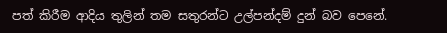පත් කිරීම ආදිය තුලින් තම සතුරන්ට උල්පන්දම් දුන් බව පෙනේ.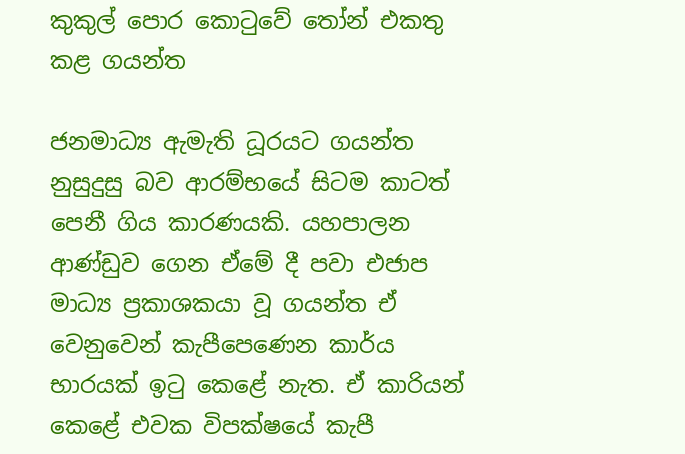කුකුල් පොර කොටුවේ තෝන් එකතු කළ ගයන්ත

ජනමාධ්‍ය ඇමැති ධූරයට ගයන්ත නුසුදුසු බව ආරම්භයේ සිටම කාටත් පෙනී ගිය කාරණයකි. යහපාලන ආණ්ඩුව ගෙන ඒමේ දී පවා එජාප මාධ්‍ය ප්‍රකාශකයා වූ ගයන්ත ඒ වෙනුවෙන් කැපීපෙණෙන කාර්ය භාරයක් ඉටු කෙළේ නැත. ඒ කාරියන් කෙළේ එවක විපක්ෂයේ කැපී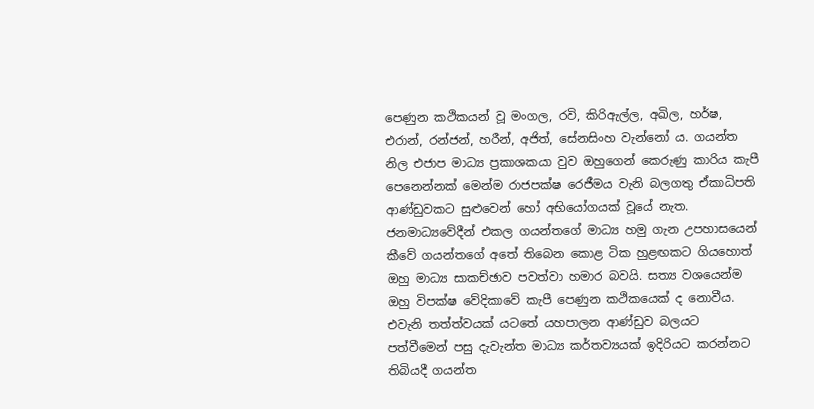පෙණුන කථිකයන් වූ මංගල, රවි, කිරිඇල්ල, අඛිල, හර්ෂ, එරාන්, රන්ජන්, හරීන්, අජිත්, සේනසිංහ වැන්නෝ ය. ගයන්ත නිල එජාප මාධ්‍ය ප්‍රකාශකයා වුව ඔහුගෙන් කෙරුණු කාරිය කැපී පෙනෙන්නක් මෙන්ම රාජපක්ෂ රෙජීමය වැනි බලගතු ඒකාධිපති ආණ්ඩුවකට සුළුවෙන් හෝ අභියෝගයක් වූයේ නැත. ජනමාධ්‍යවේදීන් එකල ගයන්තගේ මාධ්‍ය හමු ගැන උපහාසයෙන් කීවේ ගයන්තගේ අතේ තිබෙන කොළ ටික හුළඟකට ගියහොත් ඔහු මාධ්‍ය සාකච්ඡාව පවත්වා හමාර බවයි. සත්‍ය වශයෙන්ම ඔහු විපක්ෂ වේදිකාවේ කැපී පෙණුන කථිකයෙක් ද නොවීය.
එවැනි තත්ත්වයක් යටතේ යහපාලන ආණ්ඩුව බලයට පත්වීමෙන් පසු දැවැන්ත මාධ්‍ය කර්තව්‍යයක් ඉදිරියට කරන්නට තිබියදී ගයන්ත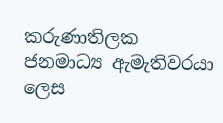කරුණාතිලක ජනමාධ්‍ය ඇමැතිවරයා ලෙස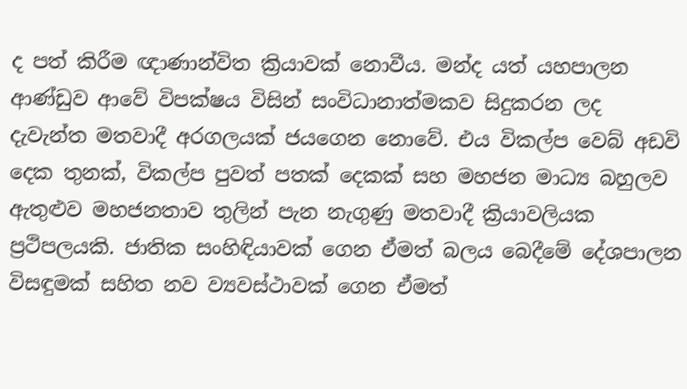ද පත් කිරීම ඥාණාන්විත ක්‍රියාවක් නොවීය. මන්ද යත් යහපාලන ආණ්ඩුව ආවේ විපක්ෂය විසින් සංවිධානාත්මකව සිදුකරන ලද දැවැන්ත මතවාදී අරගලයක් ජයගෙන නොවේ. එය විකල්ප වෙබ් අඩවි දෙක තුනක්, විකල්ප පුවත් පතක් දෙකක් සහ මහජන මාධ්‍ය බහුලව ඇතුළුව මහජනතාව තුලින් පැන නැගුණු මතවාදී ක්‍රියාවලියක ප්‍රථිපලයකි. ජාතික සංහිඳියාවක් ගෙන ඒමත් බලය බෙදීමේ දේශපාලන විසඳුමක් සහිත නව ව්‍යවස්ථාවක් ගෙන ඒමත්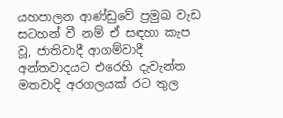යහපාලන ආණ්ඩුවේ ප්‍රමුඛ වැඩ සටහන් වී නම් ඒ සඳහා කැප වූ, ජාතිවාදී ආගම්වාදී අන්තවාදයට එරෙහි දැවැන්ත මතවාදි අරගලයක් රට තුල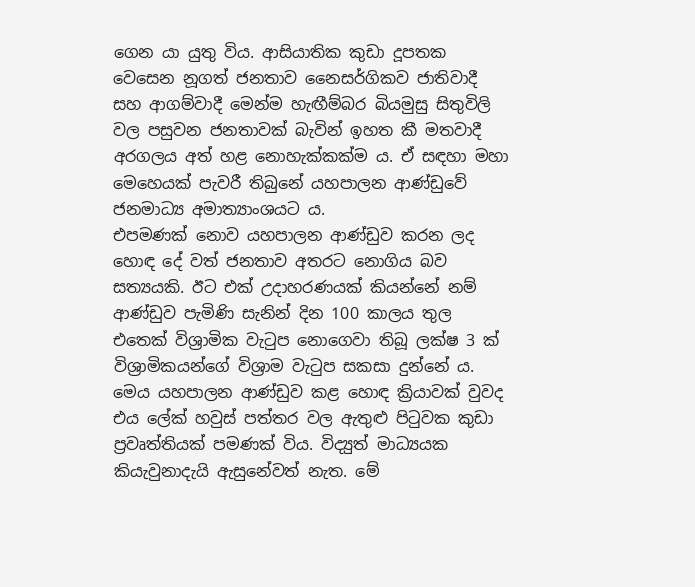ගෙන යා යුතු විය. ආසියාතික කුඩා දූපතක වෙසෙන නූගත් ජනතාව නෛසර්ගිකව ජාතිවාදී සහ ආගම්වාදී මෙන්ම හැඟීම්බර බියමුසු සිතුවිලි වල පසුවන ජනතාවක් බැවින් ඉහත කී මතවාදී අරගලය අත් හළ නොහැක්කක්ම ය. ඒ සඳහා මහා මෙහෙයක් පැවරී තිබුනේ යහපාලන ආණ්ඩුවේ ජනමාධ්‍ය අමාත්‍යාංශයට ය.
එපමණක් නොව යහපාලන ආණ්ඩුව කරන ලද හොඳ දේ වත් ජනතාව අතරට නොගිය බව සත්‍යයකි. ඊට එක් උදාහරණයක් කියන්නේ නම් ආණ්ඩුව පැමිණි සැනින් දින 100 කාලය තුල එතෙක් විශ්‍රාමික වැටුප නොගෙවා තිබූ ලක්ෂ 3 ක් විශ්‍රාමිකයන්ගේ විශ්‍රාම වැටුප සකසා දුන්නේ ය. මෙය යහපාලන ආණ්ඩුව කළ හොඳ ක්‍රියාවක් වුවද එය ලේක් හවුස් පත්තර වල ඇතුළු පිටුවක කුඩා ප්‍රවෘත්තියක් පමණක් විය. විද්‍යුත් මාධ්‍යයක කියැවුනාදැයි ඇසුනේවත් නැත. මේ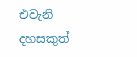එවැනි දහසකුත්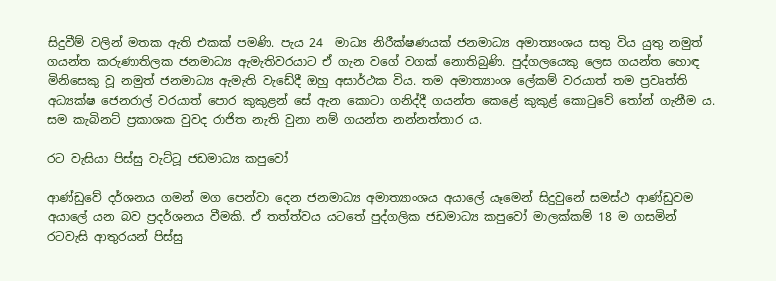සිදුවීම් වලින් මතක ඇති එකක් පමණි. පැය 24  මාධ්‍ය නිරීක්ෂණයක් ජනමාධ්‍ය අමාත්‍යංශය සතු විය යුතු නමුත් ගයන්ත කරුණාතිලක ජනමාධ්‍ය ඇමැතිවරයාට ඒ ගැන වගේ වගක් නොතිබුණි. පුද්ගලයෙකු ලෙස ගයන්ත හොඳ මිනිසෙකු වූ නමුත් ජනමාධ්‍ය ඇමැති වැඩේදී ඔහු අසාර්ථක විය. තම අමාත්‍යාංශ ලේකම් වරයාත් තම ප්‍රවෘත්ති අධ්‍යක්ෂ ජෙනරාල් වරයාත් පොර කුකුළන් සේ ඇන කොටා ගනිද්දී ගයන්ත කෙළේ කුකුළ් කොටුවේ තෝන් ගැනීම ය. සම කැබිනට් ප්‍රකාශක වුවද රාජිත නැති වුනා නම් ගයන්ත නන්නත්තාර ය.

රට වැසියා පිස්සු වැට්ටූ ජඩමාධ්‍ය කපුවෝ

ආණ්ඩුවේ දර්ශනය ගමන් මග පෙන්වා දෙන ජනමාධ්‍ය අමාත්‍යාංශය අයාලේ යෑමෙන් සිදුවුනේ සමස්ථ ආණ්ඩුවම අයාලේ යන බව ප්‍රදර්ශනය වීමකි. ඒ තත්ත්වය යටතේ පුද්ගලික ජඩමාධ්‍ය කපුවෝ මාලක්කම් 18 ම ගසමින් රටවැසි ආතුරයන් පිස්සු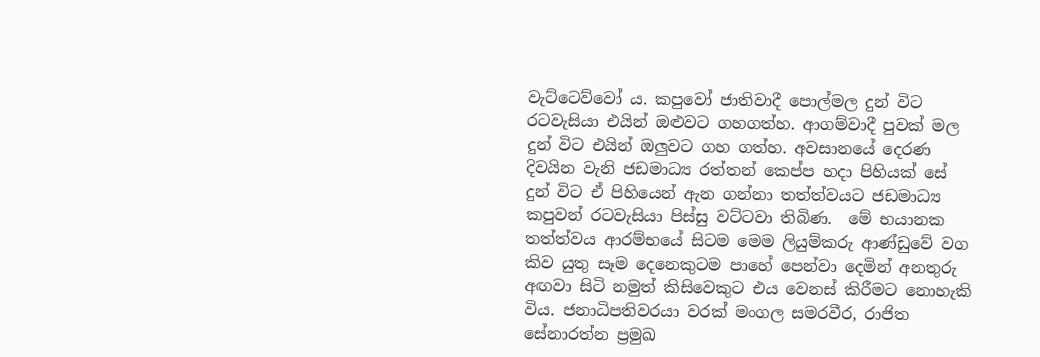වැට්ටෙව්වෝ ය. කපුවෝ ජාතිවාදී පොල්මල දුන් විට රටවැසියා එයින් ඔළුවට ගහගත්හ. ආගම්වාදී පුවක් මල දුන් විට එයින් ඔලුවට ගහ ගත්හ. අවසානයේ දෙරණ දිවයින වැනි ජඩමාධ්‍ය රත්තන් කෙප්ප හදා පිහියක් සේ දුන් විට ඒ පිහියෙන් ඇන ගන්නා තත්ත්වයට ජඩමාධ්‍ය කපුවන් රටවැසියා පිස්සු වට්ටවා තිබිණ.  මේ භයානක තත්ත්වය ආරම්භයේ සිටම මෙම ලියුම්කරු ආණ්ඩුවේ වග කිව යුතු සෑම දෙනෙකුටම පාහේ පෙන්වා දෙමින් අනතුරු අඟවා සිටි නමුත් කිසිවෙකුට එය වෙනස් කිරීමට නොහැකි විය. ජනාධිපතිවරයා වරක් මංගල සමරවීර, රාජිත සේනාරත්න ප්‍රමුඛ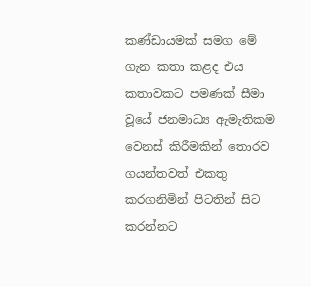කණ්ඩායමක් සමග මේ ගැන කතා කළද එය කතාවකට පමණක් සීමා වූයේ ජනමාධ්‍ය ඇමැතිකම වෙනස් කිරීමකින් තොරව ගයන්තවත් එකතු කරගනිමින් පිටතින් සිට කරන්නට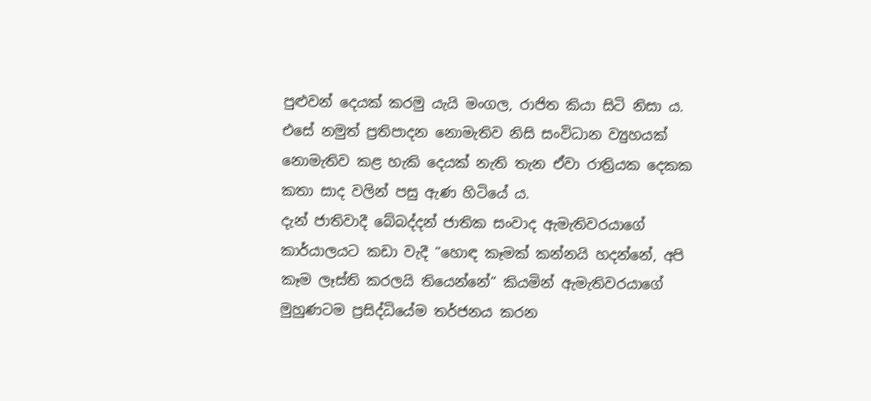පුළුවන් දෙයක් කරමු යැයි මංගල, රාජිත කියා සිටි නිසා ය. එසේ නමුත් ප්‍රතිපාදන නොමැතිව නිසි සංවිධාන ව්‍යුහයක් නොමැතිව කළ හැකි දෙයක් නැති තැන ඒවා රාත්‍රියක දෙකක කතා සාද වලින් පසු ඇණ හිටියේ ය.
දැන් ජාතිවාදී බේබද්දන් ජාතික සංවාද ඇමැතිවරයාගේ කාර්යාලයට කඩා වැදී “හොඳ කෑමක් කන්නයි හදන්නේ, අපි කෑම ලෑස්ති කරලයි තියෙන්නේ“ කියමින් ඇමැතිවරයාගේ මුහුණටම ප්‍රසිද්ධියේම තර්ජනය කරන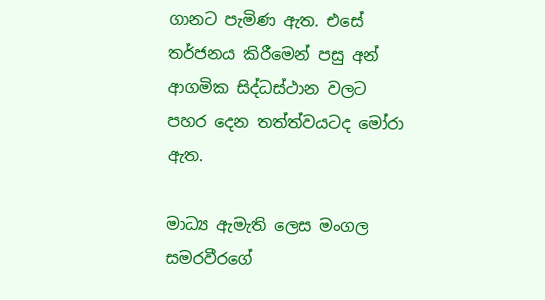ගානට පැමිණ ඇත. එසේ තර්ජනය කිරීමෙන් පසු අන් ආගමික සිද්ධස්ථාන වලට පහර දෙන තත්ත්වයටද මෝරා ඇත.

මාධ්‍ය ඇමැති ලෙස මංගල සමරවීරගේ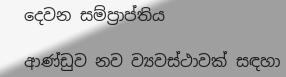දෙවන සම්ප්‍රාප්තිය

ආණ්ඩුව නව ව්‍යවස්ථාවක් සඳහා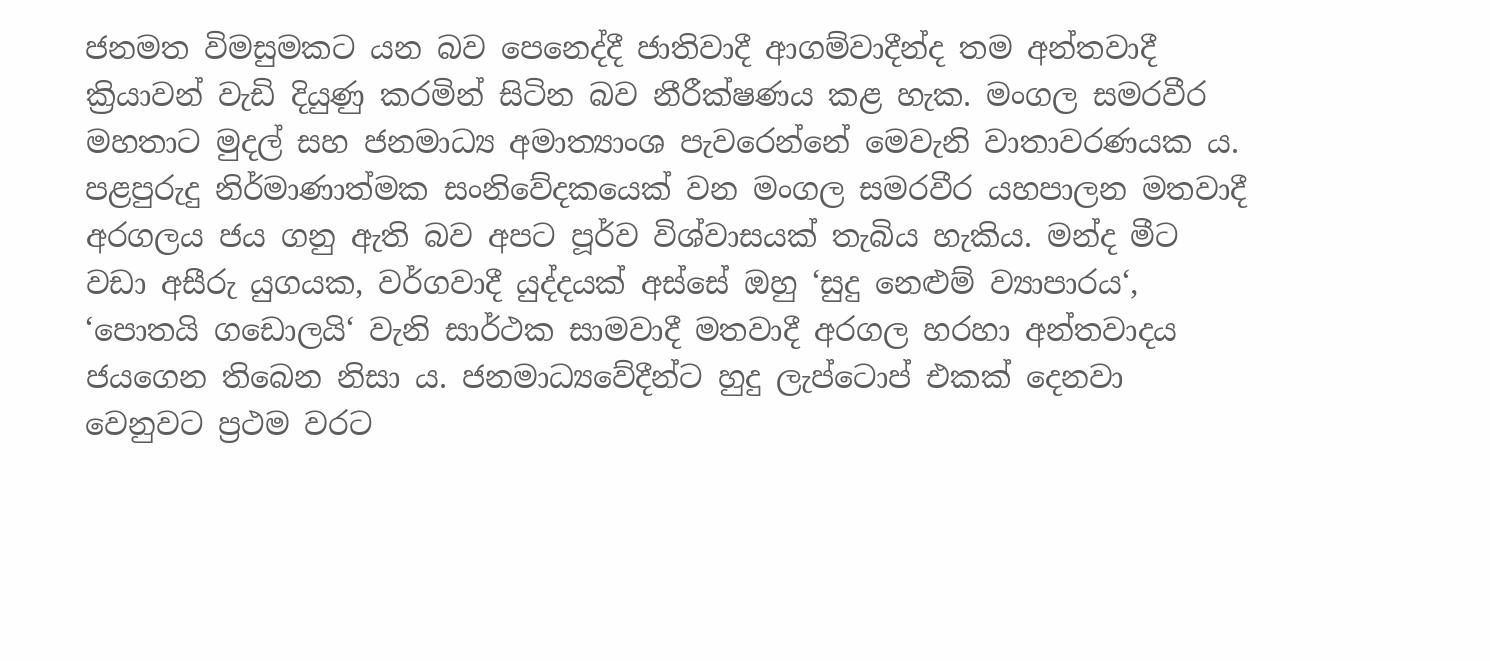ජනමත විමසුමකට යන බව පෙනෙද්දී ජාතිවාදී ආගම්වාදීන්ද තම අන්තවාදී ක්‍රියාවන් වැඩි දියුණු කරමින් සිටින බව නීරීක්ෂණය කළ හැක. මංගල සමරවීර මහතාට මුදල් සහ ජනමාධ්‍ය අමාත්‍යාංශ පැවරෙන්නේ මෙවැනි වාතාවරණයක ය. පළපුරුදු නිර්මාණාත්මක සංනිවේදකයෙක් වන මංගල සමරවීර යහපාලන මතවාදී අරගලය ජය ගනු ඇති බව අපට පූර්ව විශ්වාසයක් තැබිය හැකිය. මන්ද මීට වඩා අසීරු යුගයක, වර්ගවාදී යුද්දයක් අස්සේ ඔහු ‘සුදු නෙළුම් ව්‍යාපාරය‘, ‘පොතයි ගඩොලයි‘ වැනි සාර්ථක සාමවාදී මතවාදී අරගල හරහා අන්තවාදය ජයගෙන තිබෙන නිසා ය. ජනමාධ්‍යවේදීන්ට හුදු ලැප්ටොප් එකක් දෙනවා වෙනුවට ප්‍රථම වරට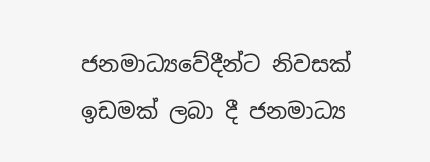ජනමාධ්‍යවේදීන්ට නිවසක් ඉඩමක් ලබා දී ජනමාධ්‍ය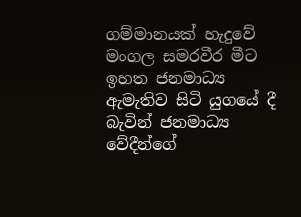ගම්මානයක් හැදුවේ මංගල සමරවීර මීට ඉහත ජනමාධ්‍ය ඇමැතිව සිටි යුගයේ දී බැවින් ජනමාධ්‍ය වේදීන්ගේ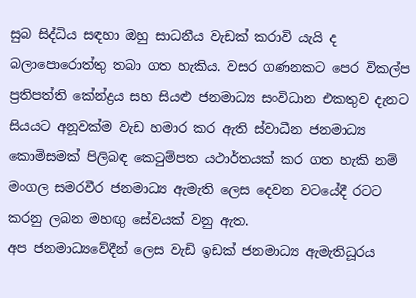සුබ සිද්ධිය සඳහා ඔහු සාධනීය වැඩක් කරාවි යැයි ද බලාපොරොත්තු තබා ගත හැකිය. වසර ගණනකට පෙර විකල්ප ප්‍රතිපත්ති කේන්ද්‍රය සහ සියළු ජනමාධ්‍ය සංවිධාන එකතුව දැනට සියයට අනූවක්ම වැඩ හමාර කර ඇති ස්වාධීන ජනමාධ්‍ය කොමිසමක් පිලිබඳ කෙටුම්පත යථාර්තයක් කර ගත හැකි නම් මංගල සමරවීර ජනමාධ්‍ය ඇමැති ලෙස දෙවන වටයේදී රටට කරනු ලබන මහඟු සේවයක් වනු ඇත.
අප ජනමාධ්‍යවේදීන් ලෙස වැඩි ඉඩක් ජනමාධ්‍ය ඇමැතිධූරය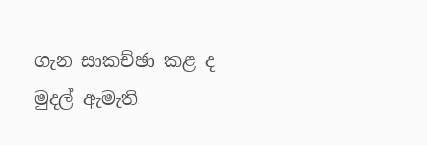ගැන සාකච්ඡා කළ ද මුදල් ඇමැති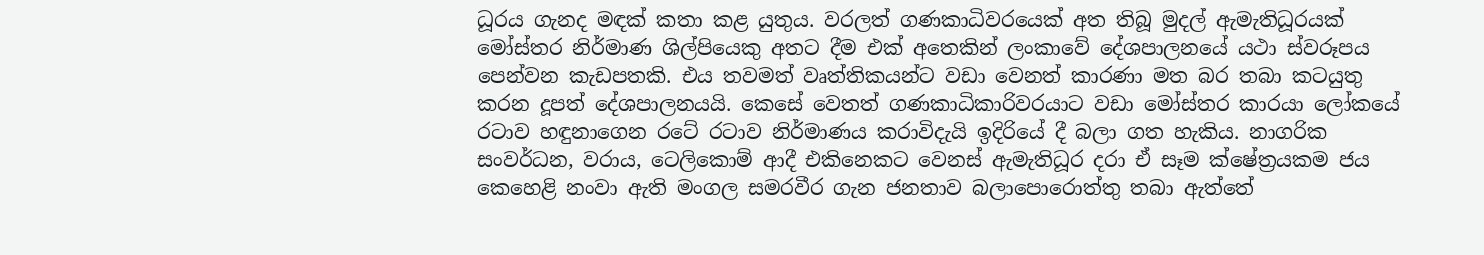ධූරය ගැනද මඳක් කතා කළ යුතුය. වරලත් ගණකාධිවරයෙක් අත තිබූ මුදල් ඇමැතිධූරයක් මෝස්තර නිර්මාණ ශිල්පියෙකු අතට දීම එක් අතෙකින් ලංකාවේ දේශපාලනයේ යථා ස්වරූපය පෙන්වන කැඩපතකි. එය තවමත් වෘත්තිකයන්ට වඩා වෙනත් කාරණා මත බර තබා කටයුතු කරන දූපත් දේශපාලනයයි. කෙසේ වෙතත් ගණකාධිකාරිවරයාට වඩා මෝස්තර කාරයා ලෝකයේ රටාව හඳුනාගෙන රටේ රටාව නිර්මාණය කරාවිදැයි ඉදිරියේ දී බලා ගත හැකිය. නාගරික සංවර්ධන, වරාය, ටෙලිකොම් ආදී එකිනෙකට වෙනස් ඇමැතිධූර දරා ඒ සෑම ක්ෂේත්‍රයකම ජය කෙහෙළි නංවා ඇති මංගල සමරවීර ගැන ජනතාව බලාපොරොත්තු තබා ඇත්තේ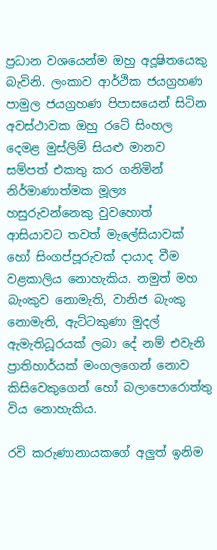ප්‍රධාන වශයෙන්ම ඔහු අදූෂිතයෙකු බැවිනි. ලංකාව ආර්ථික ජයග්‍රහණ පාමුල ජයග්‍රහණ පිපාසයෙන් සිටින අවස්ථාවක ඔහු රටේ සිංහල දෙමළ මුස්ලිම් සියළු මානව සම්පත් එකතු කර ගනිමින් නිර්මාණාත්මක මූල්‍ය හසුරුවන්නෙකු වුවහොත් ආසියාවට තවත් මැලේසියාවක් හෝ සිංගප්පූරුවක් දායාද වීම වළකාලිය නොහැකිය. නමුත් මහ බැංකුව නොමැති, වානිජ බැංකු නොමැති, ඇට්ටකුණා මුදල් ඇමැතිධූරයක් ලබා දේ නම් එවැනි ප්‍රාතිහාර්යක් මංගලගෙන් නොව කිසිවෙකුගෙන් හෝ බලාපොරොත්තු විය නොහැකිය.

රවි කරුණානායකගේ අලුත් ඉනිම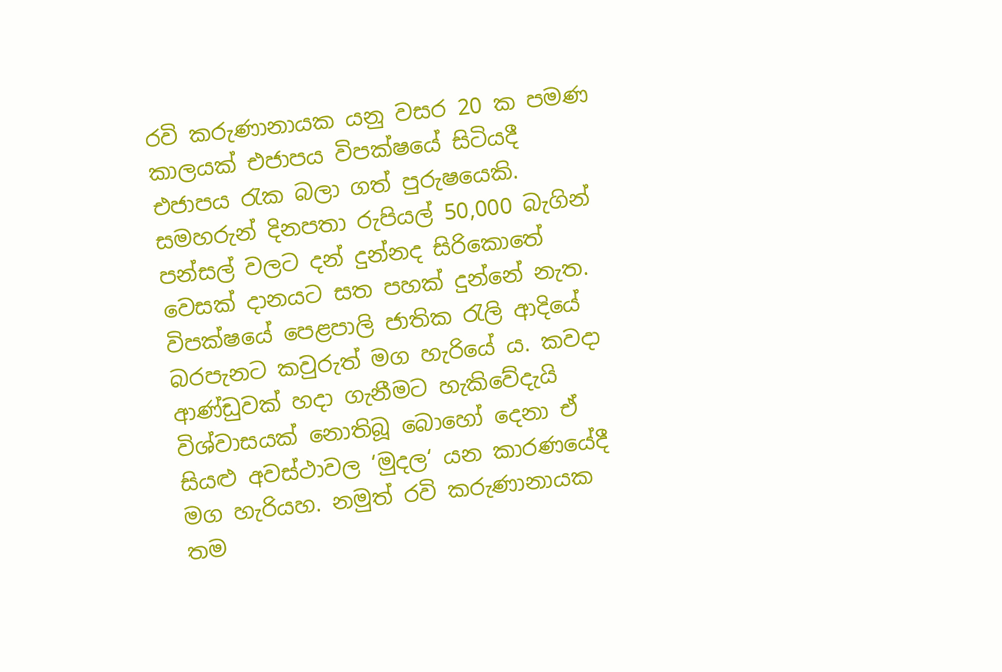රවි කරුණානායක යනු වසර 20 ක පමණ කාලයක් එජාපය විපක්ෂයේ සිටියදී එජාපය රැක බලා ගත් පුරුෂයෙකි. සමහරුන් දිනපතා රුපියල් 50,000 බැගින් පන්සල් වලට දන් දුන්නද සිරිකොතේ වෙසක් දානයට සත පහක් දුන්නේ නැත. විපක්ෂයේ පෙළපාලි ජාතික රැලි ආදියේ බරපැනට කවුරුත් මග හැරියේ ය. කවදා ආණ්ඩුවක් හදා ගැනීමට හැකිවේදැයි විශ්වාසයක් නොතිබූ බොහෝ දෙනා ඒ සියළු අවස්ථාවල ‘මුදල‘ යන කාරණයේදී මග හැරියහ. නමුත් රවි කරුණානායක තම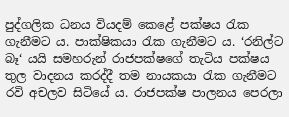පුද්ගලික ධනය වියදම් කෙළේ පක්ෂය රැක ගැනීමට ය. පාක්ෂිකයා රැක ගැනීමට ය. ‘රනිල්ට බෑ‘ යයි සමහරුන් රාජපක්ෂගේ තැටිය පක්ෂය තුල වාදනය කරද්දී තම නායකයා රැක ගැනීමට රවි අචලව සිටියේ ය. රාජපක්ෂ පාලනය පෙරලා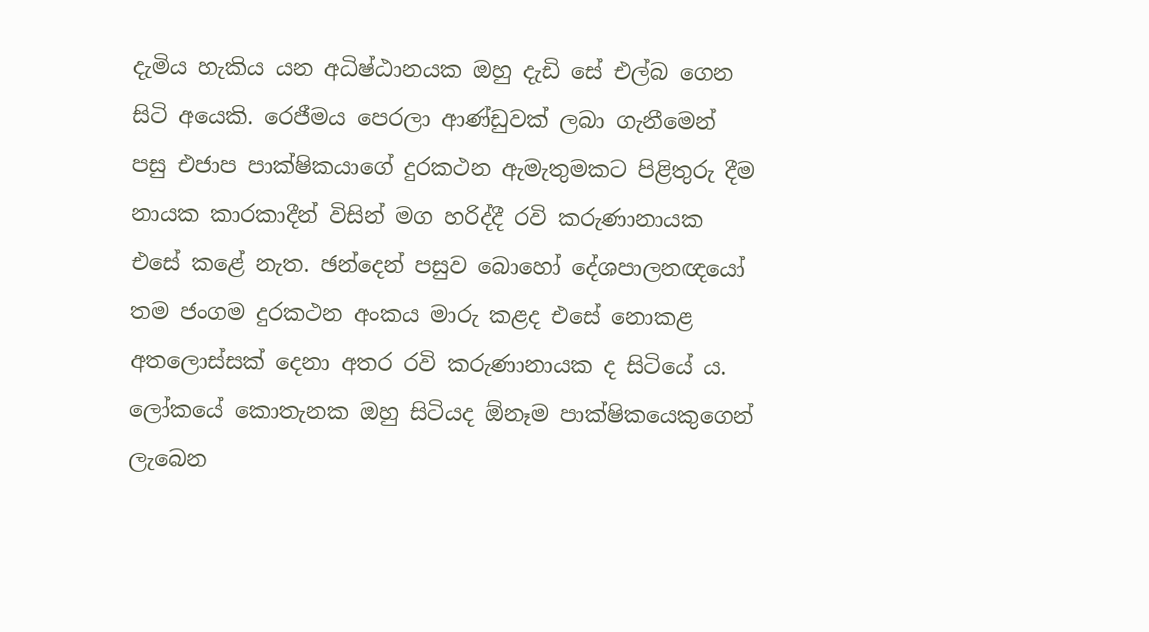දැමිය හැකිය යන අධිෂ්ඨානයක ඔහු දැඩි සේ එල්බ ගෙන සිටි අයෙකි. රෙජීමය පෙරලා ආණ්ඩුවක් ලබා ගැනීමෙන් පසු එජාප පාක්ෂිකයාගේ දුරකථන ඇමැතුමකට පිළිතුරු දීම නායක කාරකාදීන් විසින් මග හරිද්දී රවි කරුණානායක එසේ කළේ නැත. ඡන්දෙන් පසුව බොහෝ දේශපාලනඥයෝ තම ජංගම දුරකථන අංකය මාරු කළද එසේ නොකළ අතලොස්සක් දෙනා අතර රවි කරුණානායක ද සිටියේ ය.  ලෝකයේ කොතැනක ඔහු සිටියද ඕනෑම පාක්ෂිකයෙකුගෙන් ලැබෙන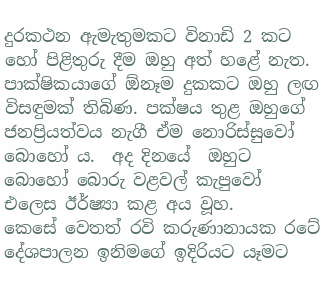දුරකථන ඇමැතුමකට විනාඩි 2 කට හෝ පිළිතුරු දීම ඔහු අත් හළේ නැත. පාක්ෂිකයාගේ ඕනෑම දුකකට ඔහු ලඟ විසඳුමක් තිබිණ. පක්ෂය තුළ ඔහුගේ ජනප්‍රියත්වය නැගී ඒම නොරිස්සුවෝ බොහෝ ය.  අද දිනයේ  ඔහුට බොහෝ බොරු වළවල් කැපුවෝ එලෙස ඊර්ෂ්‍යා කළ අය වූහ.
කෙසේ වෙතත් රවි කරුණානායක රටේ දේශපාලන ඉනිමගේ ඉදිරියට යෑමට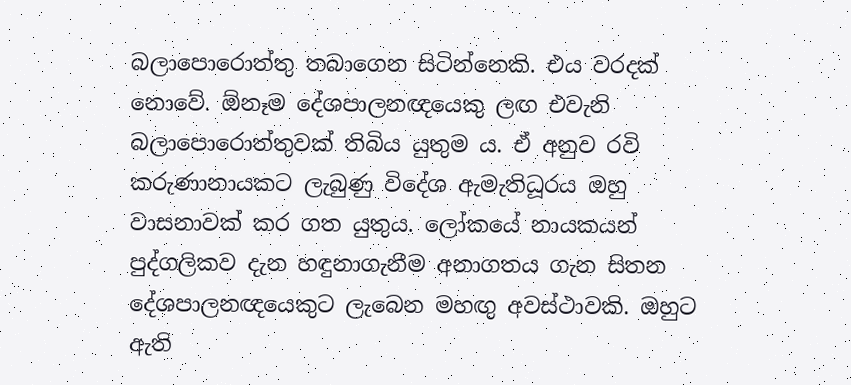බලාපොරොත්තු තබාගෙන සිටින්නෙකි. එය වරදක් නොවේ. ඕනෑම දේශපාලනඥයෙකු ලඟ එවැනි බලාපොරොත්තුවක් තිබිය යුතුම ය. ඒ අනුව රවි කරුණානායකට ලැබුණු විදේශ ඇමැතිධූරය ඔහු වාසනාවක් කර ගත යුතුය. ලෝකයේ නායකයන් පුද්ගලිකව දැන හඳුනාගැනීම අනාගතය ගැන සිතන දේශපාලනඥයෙකුට ලැබෙන මහඟු අවස්ථාවකි. ඔහුට ඇති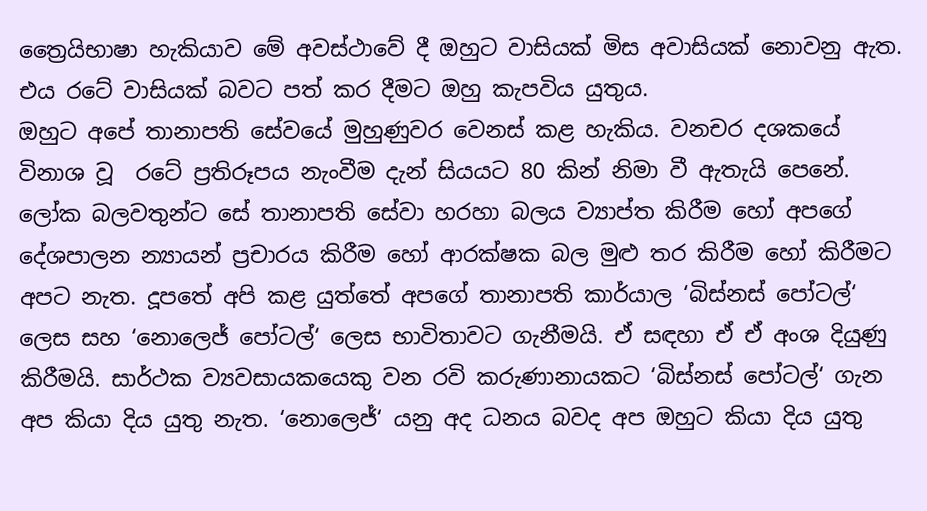ත්‍රෛයිභාෂා හැකියාව මේ අවස්ථාවේ දී ඔහුට වාසියක් මිස අවාසියක් නොවනු ඇත. එය රටේ වාසියක් බවට පත් කර දීමට ඔහු කැපවිය යුතුය.
ඔහුට අපේ තානාපති සේවයේ මුහුණුවර වෙනස් කළ හැකිය. වනචර දශකයේ විනාශ වූ  රටේ ප්‍රතිරූපය නැංවීම දැන් සියයට 80 කින් නිමා වී ඇතැයි පෙනේ.  ලෝක බලවතුන්ට සේ තානාපති සේවා හරහා බලය ව්‍යාප්ත කිරීම හෝ අපගේ දේශපාලන න්‍යායන් ප්‍රචාරය කිරීම හෝ ආරක්ෂක බල මුළු තර කිරීම හෝ කිරීමට අපට නැත. දූපතේ අපි කළ යුත්තේ අපගේ තානාපති කාර්යාල ‘බිස්නස් පෝටල්‘ ලෙස සහ ‘නොලෙජ් පෝටල්‘ ලෙස භාවිතාවට ගැනීමයි. ඒ සඳහා ඒ ඒ අංශ දියුණු කිරීමයි. සාර්ථක ව්‍යවසායකයෙකු වන රවි කරුණානායකට ‘බිස්නස් පෝටල්‘ ගැන අප කියා දිය යුතු නැත. ‘නොලෙජ්‘ යනු අද ධනය බවද අප ඔහුට කියා දිය යුතු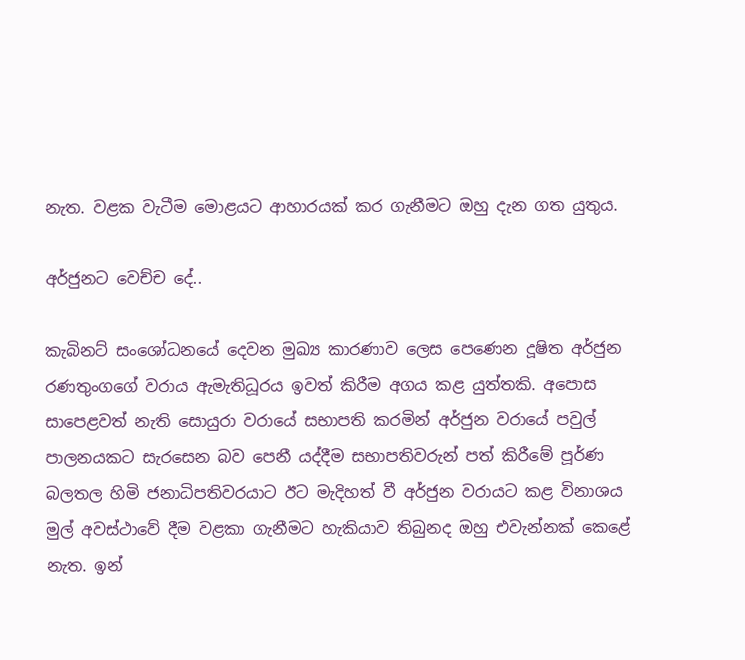නැත. වළක වැටීම මොළයට ආහාරයක් කර ගැනීමට ඔහු දැන ගත යුතුය.

අර්ජුනට වෙච්ච දේ..

කැබිනට් සංශෝධනයේ දෙවන මුඛ්‍ය කාරණාව ලෙස පෙණෙන දූෂිත අර්ජුන රණතුංගගේ වරාය ඇමැතිධූරය ඉවත් කිරීම අගය කළ යුත්තකි. අපොස සාපෙළවත් නැති සොයුරා වරායේ සභාපති කරමින් අර්ජුන වරායේ පවුල් පාලනයකට සැරසෙන බව පෙනී යද්දීම සභාපතිවරුන් පත් කිරීමේ පූර්ණ බලතල හිමි ජනාධිපතිවරයාට ඊට මැදිහත් වී අර්ජුන වරායට කළ විනාශය මුල් අවස්ථාවේ දීම වළකා ගැනීමට හැකියාව තිබුනද ඔහු එවැන්නක් කෙළේ නැත. ඉන්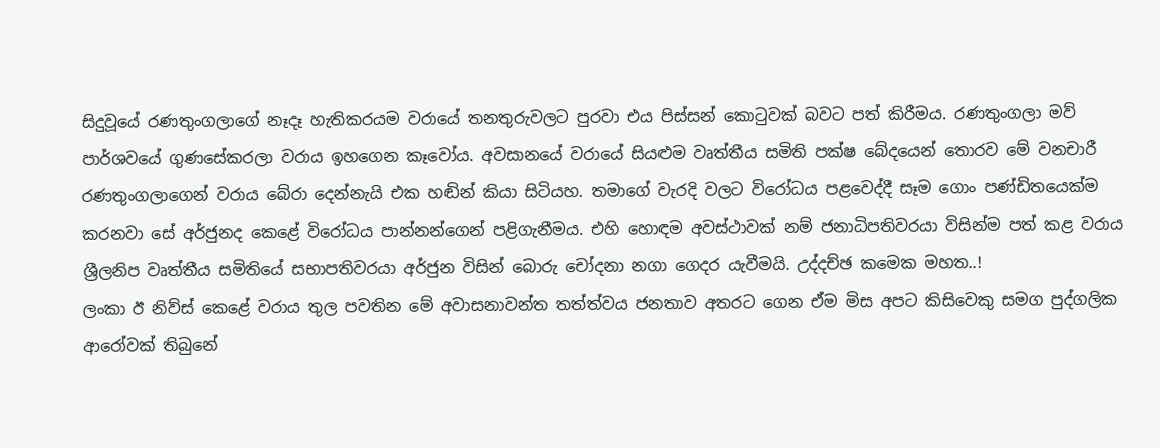සිදුවූයේ රණතුංගලාගේ නෑදෑ හැතිකරයම වරායේ තනතුරුවලට පුරවා එය පිස්සන් කොටුවක් බවට පත් කිරීමය. රණතුංගලා මව් පාර්ශවයේ ගුණසේකරලා වරාය ඉහගෙන කෑවෝය. අවසානයේ වරායේ සියළුම වෘත්තීය සමිති පක්ෂ බේදයෙන් තොරව මේ වනචාරී රණතුංගලාගෙන් වරාය බේරා දෙන්නැයි එක හඬින් කියා සිටියහ. තමාගේ වැරදි වලට විරෝධය පළවෙද්දී සෑම ගොං පණ්ඩිතයෙක්ම කරනවා සේ අර්ජුනද කෙළේ විරෝධය පාන්නන්ගෙන් පළිගැනීමය. එහි හොඳම අවස්ථාවක් නම් ජනාධිපතිවරයා විසින්ම පත් කළ වරාය ශ්‍රීලනිප වෘත්තීය සමිතියේ සභාපතිවරයා අර්ජුන විසින් බොරු චෝදනා නගා ගෙදර යැවීමයි. උද්දච්ඡ කමෙක මහත..!
ලංකා ඊ නිව්ස් කෙළේ වරාය තුල පවතින මේ අවාසනාවන්ත තත්ත්වය ජනතාව අතරට ගෙන ඒම මිස අපට කිසිවෙකු සමග පුද්ගලික ආරෝවක් තිබුනේ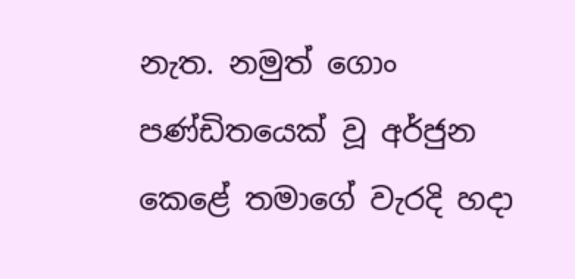නැත. නමුත් ගොං පණ්ඩිතයෙක් වූ අර්ජුන කෙළේ තමාගේ වැරදි හදා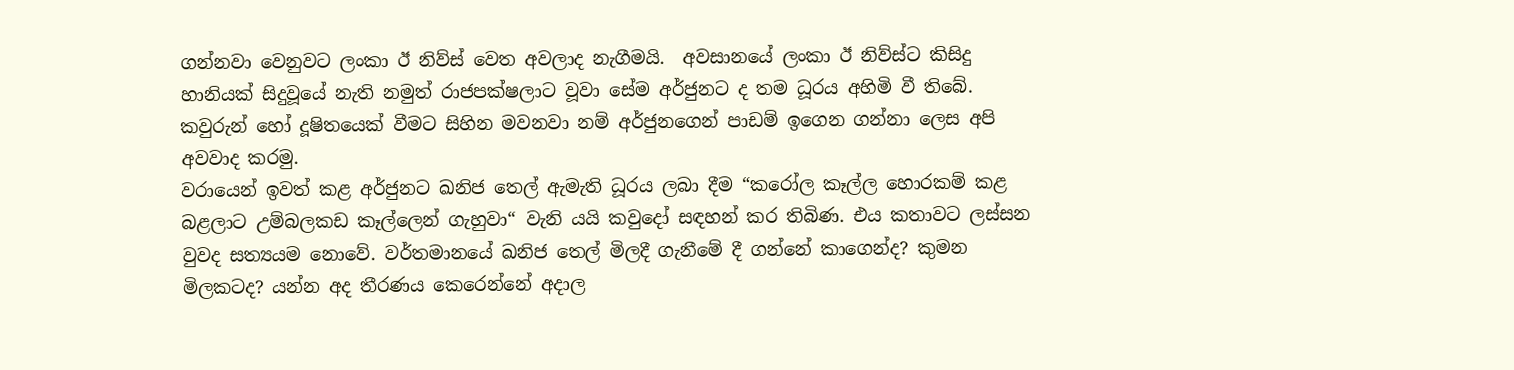ගන්නවා වෙනුවට ලංකා ඊ නිව්ස් වෙත අවලාද නැගීමයි.  අවසානයේ ලංකා ඊ නිව්ස්ට කිසිදු හානියක් සිදුවූයේ නැති නමුත් රාජපක්ෂලාට වූවා සේම අර්ජුනට ද තම ධූරය අහිමි වී තිබේ.  කවුරුන් හෝ දූෂිතයෙක් වීමට සිහින මවනවා නම් අර්ජුනගෙන් පාඩම් ඉගෙන ගන්නා ලෙස අපි අවවාද කරමු.
වරායෙන් ඉවත් කළ අර්ජුනට ඛනිජ තෙල් ඇමැති ධූරය ලබා දීම “කරෝල කෑල්ල හොරකම් කළ බළලාට උම්බලකඩ කෑල්ලෙන් ගැහුවා“ වැනි යයි කවුදෝ සඳහන් කර තිබිණ. එය කතාවට ලස්සන වුවද සත්‍යයම නොවේ. වර්තමානයේ ඛනිජ තෙල් මිලදී ගැනීමේ දී ගන්නේ කාගෙන්ද? කුමන මිලකටද? යන්න අද තීරණය කෙරෙන්නේ අදාල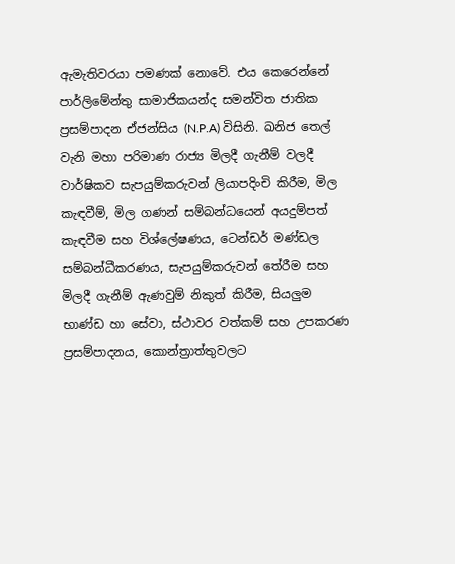ඇමැතිවරයා පමණක් නොවේ. එය කෙරෙන්නේ පාර්ලිමේන්තු සාමාජිකයන්ද සමන්විත ජාතික ප්‍රසම්පාදන ඒජන්සිය (N.P.A) විසිනි. ඛනිජ තෙල් වැනි මහා පරිමාණ රාජ්‍ය මිලදී ගැනීම් වලදී වාර්ෂිකව සැපයුම්කරුවන් ලියාපදිංචි කිරීම, මිල කැඳවීම්, මිල ගණන් සම්බන්ධයෙන් අයදුම්පත් කැඳවීම සහ විශ්ලේෂණය, ටෙන්ඩර් මණ්ඩල සම්බන්ධීකරණය, සැපයුම්කරුවන් තේරීම සහ මිලදී ගැනීම් ඇණවුම් නිකුත් කිරීම, සියලුම භාණ්ඩ හා සේවා, ස්ථාවර වත්කම් සහ උපකරණ ප්‍රසම්පාදනය, කොන්ත්‍රාත්තුවලට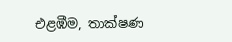එළඹීම, තාක්ෂණ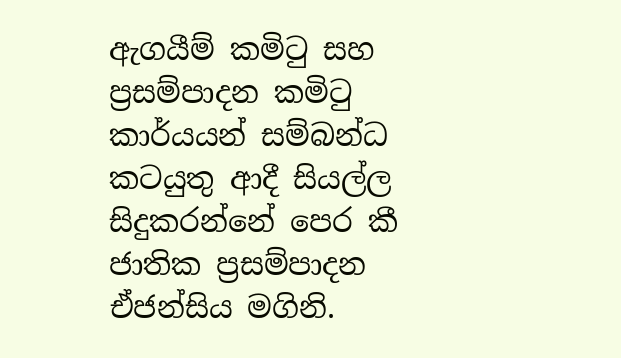ඇගයීම් කමිටු සහ ප්‍රසම්පාදන කමිටු කාර්යයන් සම්බන්ධ කටයුතු ආදී සියල්ල සිදුකරන්නේ පෙර කී ජාතික ප්‍රසම්පාදන ඒජන්සිය මගිනි.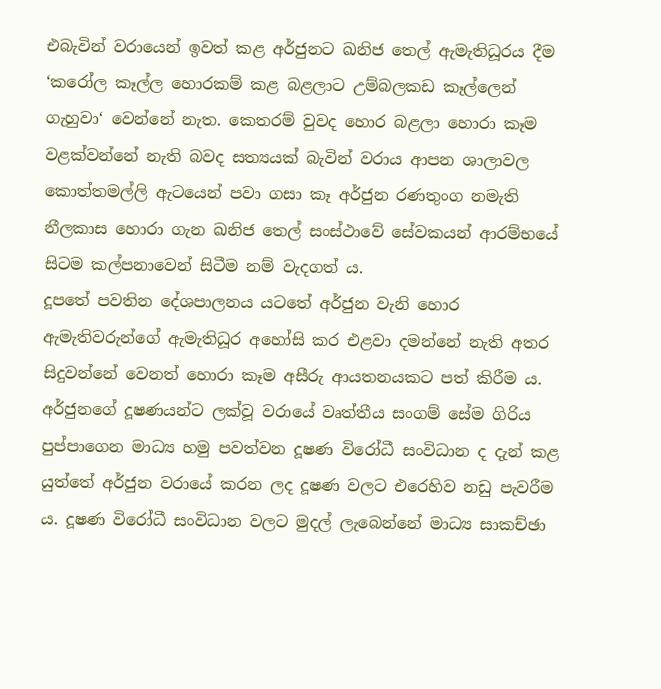එබැවින් වරායෙන් ඉවත් කළ අර්ජුනට ඛනිජ තෙල් ඇමැතිධූරය දීම ‘කරෝල කෑල්ල හොරකම් කළ බළලාට උම්බලකඩ කෑල්ලෙන් ගැහුවා‘ වෙන්නේ නැත. කෙතරම් වුවද හොර බළලා හොරා කෑම වළක්වන්නේ නැති බවද සත්‍යයක් බැවින් වරාය ආපන ශාලාවල කොත්තමල්ලි ඇටයෙන් පවා ගසා කෑ අර්ජුන රණතුංග නමැති නීලකාස හොරා ගැන ඛනිජ තෙල් සංස්ථාවේ සේවකයන් ආරම්භයේ සිටම කල්පනාවෙන් සිටීම නම් වැදගත් ය.
දූපතේ පවතින දේශපාලනය යටතේ අර්ජුන වැනි හොර ඇමැතිවරුන්ගේ ඇමැතිධූර අහෝසි කර එළවා දමන්නේ නැති අතර සිදුවන්නේ වෙනත් හොරා කෑම අසීරු ආයතනයකට පත් කිරීම ය. අර්ජුනගේ දූෂණයන්ට ලක්වූ වරායේ වෘත්තීය සංගම් සේම ගිරිය පුප්පාගෙන මාධ්‍ය හමු පවත්වන දූෂණ විරෝධී සංවිධාන ද දැන් කළ යුත්තේ අර්ජුන වරායේ කරන ලද දූෂණ වලට එරෙහිව නඩු පැවරීම ය. දූෂණ විරෝධී සංවිධාන වලට මුදල් ලැබෙන්නේ මාධ්‍ය සාකච්ඡා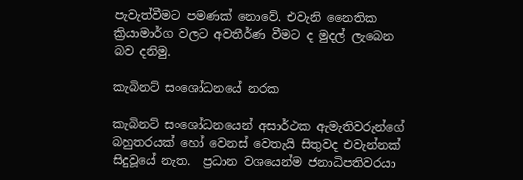පැවැත්වීමට පමණක් නොවේ. එවැනි නෛතික ක්‍රියාමාර්ග වලට අවතීර්ණ වීමට ද මුදල් ලැබෙන බව දනිමු.

කැබිනට් සංශෝධනයේ නරක

කැබිනට් සංශෝධනයෙන් අසාර්ථක ඇමැතිවරුන්ගේ බහුතරයක් හෝ වෙනස් වෙතැයි සිතුවද එවැන්නක් සිදුවූයේ නැත.  ප්‍රධාන වශයෙන්ම ජනාධිපතිවරයා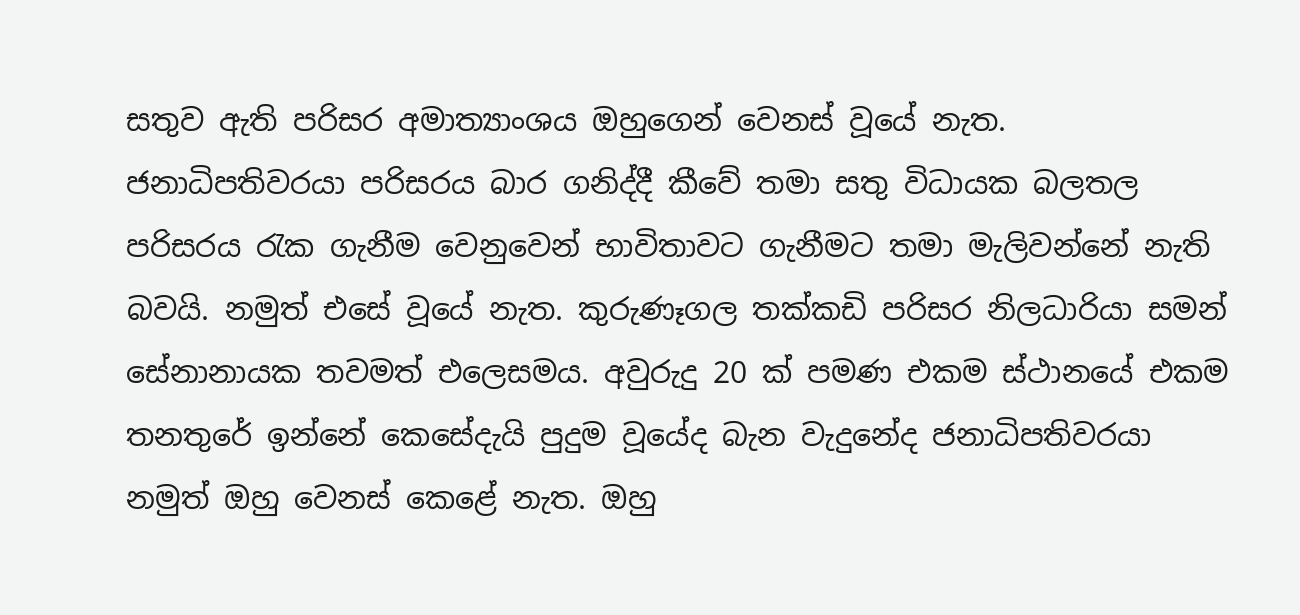සතුව ඇති පරිසර අමාත්‍යාංශය ඔහුගෙන් වෙනස් වූයේ නැත. ජනාධිපතිවරයා පරිසරය බාර ගනිද්දී කීවේ තමා සතු විධායක බලතල පරිසරය රැක ගැනීම වෙනුවෙන් භාවිතාවට ගැනීමට තමා මැලිවන්නේ නැති බවයි. නමුත් එසේ වූයේ නැත. කුරුණෑගල තක්කඩි පරිසර නිලධාරියා සමන් සේනානායක තවමත් එලෙසමය. අවුරුදු 20 ක් පමණ එකම ස්ථානයේ එකම තනතුරේ ඉන්නේ කෙසේදැයි පුදුම වූයේද බැන වැදුනේද ජනාධිපතිවරයා නමුත් ඔහු වෙනස් කෙළේ නැත. ඔහු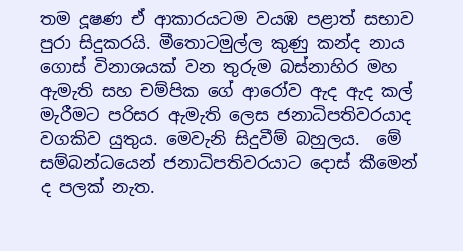තම දූෂණ ඒ ආකාරයටම වයඹ පළාත් සභාව පුරා සිදුකරයි. මීතොටමුල්ල කුණු කන්ද නාය ගොස් විනාශයක් වන තුරුම බස්නාහිර මහ ඇමැති සහ චම්පික ගේ ආරෝව ඇද ඇද කල් මැරීමට පරිසර ඇමැති ලෙස ජනාධිපතිවරයාද වගකිව යුතුය. මෙවැනි සිදුවීම් බහුලය.  මේ සම්බන්ධයෙන් ජනාධිපතිවරයාට දොස් කීමෙන් ද පලක් නැත.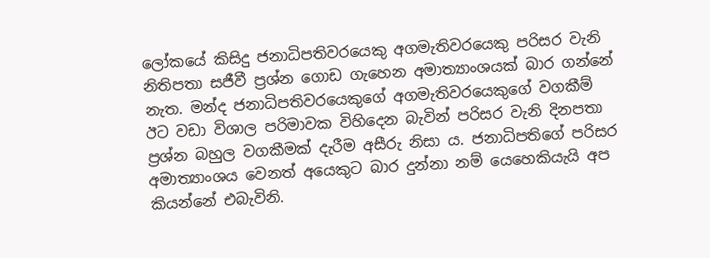ලෝකයේ කිසිදු ජනාධිපතිවරයෙකු අගමැතිවරයෙකු පරිසර වැනි නිතිපතා සජීවී ප්‍රශ්න ගොඩ ගැහෙන අමාත්‍යාංශයක් බාර ගන්නේ නැත. මන්ද ජනාධිපතිවරයෙකුගේ අගමැතිවරයෙකුගේ වගකීම් ඊට වඩා විශාල පරිමාවක විහිදෙන බැවින් පරිසර වැනි දිනපතා ප්‍රශ්න බහුල වගකීමක් දැරීම අසීරු නිසා ය. ජනාධිපතිගේ පරිසර අමාත්‍යාංශය වෙනත් අයෙකුට බාර දුන්නා නම් යෙහෙකියැයි අප කියන්නේ එබැවිනි.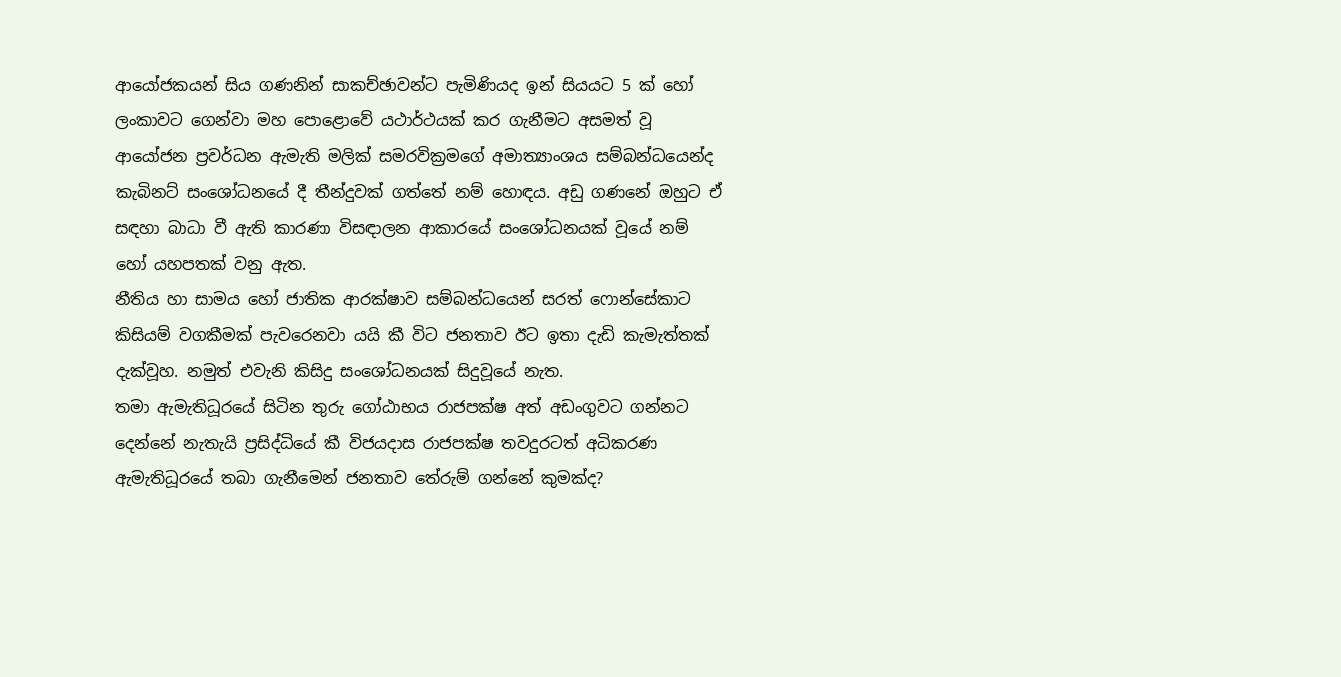ආයෝජකයන් සිය ගණනින් සාකච්ඡාවන්ට පැමිණියද ඉන් සියයට 5 ක් හෝ ලංකාවට ගෙන්වා මහ පොළොවේ යථාර්ථයක් කර ගැනීමට අසමත් වූ ආයෝජන ප්‍රවර්ධන ඇමැති මලික් සමරවික්‍රමගේ අමාත්‍යාංශය සම්බන්ධයෙන්ද කැබිනට් සංශෝධනයේ දී තීන්දුවක් ගත්තේ නම් හොඳය. අඩු ගණනේ ඔහුට ඒ සඳහා බාධා වී ඇති කාරණා විසඳාලන ආකාරයේ සංශෝධනයක් වූයේ නම් හෝ යහපතක් වනු ඇත.
නීතිය හා සාමය හෝ ජාතික ආරක්ෂාව සම්බන්ධයෙන් සරත් ෆොන්සේකාට කිසියම් වගකීමක් පැවරෙනවා යයි කී විට ජනතාව ඊට ඉතා දැඩි කැමැත්තක් දැක්වූහ. නමුත් එවැනි කිසිදු සංශෝධනයක් සිදුවූයේ නැත.
තමා ඇමැතිධූරයේ සිටින තුරු ගෝඨාභය රාජපක්ෂ අත් අඩංගුවට ගන්නට දෙන්නේ නැතැයි ප්‍රසිද්ධියේ කී විජයදාස රාජපක්ෂ තවදුරටත් අධිකරණ ඇමැතිධූරයේ තබා ගැනීමෙන් ජනතාව තේරුම් ගන්නේ කුමක්ද?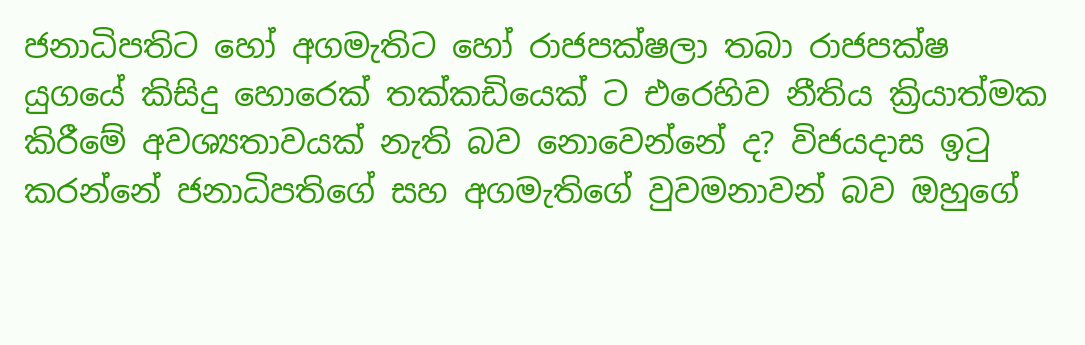ජනාධිපතිට හෝ අගමැතිට හෝ රාජපක්ෂලා තබා රාජපක්ෂ යුගයේ කිසිදු හොරෙක් තක්කඩියෙක් ට එරෙහිව නීතිය ක්‍රියාත්මක කිරීමේ අවශ්‍යතාවයක් නැති බව නොවෙන්නේ ද? විජයදාස ඉටු කරන්නේ ජනාධිපතිගේ සහ අගමැතිගේ වුවමනාවන් බව ඔහුගේ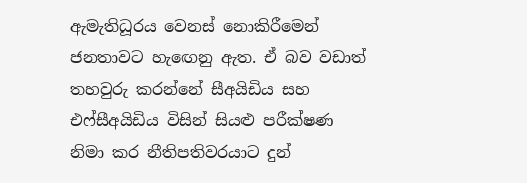ඇමැතිධූරය වෙනස් නොකිරීමෙන් ජනතාවට හැඟෙනු ඇත. ඒ බව වඩාත් තහවුරු කරන්නේ සීඅයිඩිය සහ එෆ්සීඅයිඩිය විසින් සියළු පරීක්ෂණ නිමා කර නීතිපතිවරයාට දුන්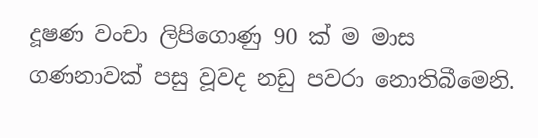දූෂණ වංචා ලිපිගොණු 90 ක් ම මාස ගණනාවක් පසු වූවද නඩු පවරා නොතිබීමෙනි.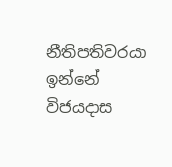නීතිපතිවරයා ඉන්නේ විජයදාස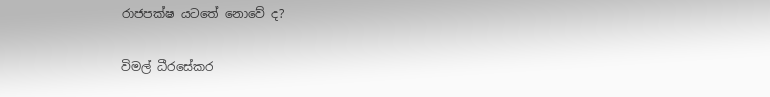රාජපක්ෂ යටතේ නොවේ ද?

විමල් ධීරසේකර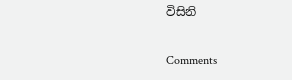විසිනි

Comments